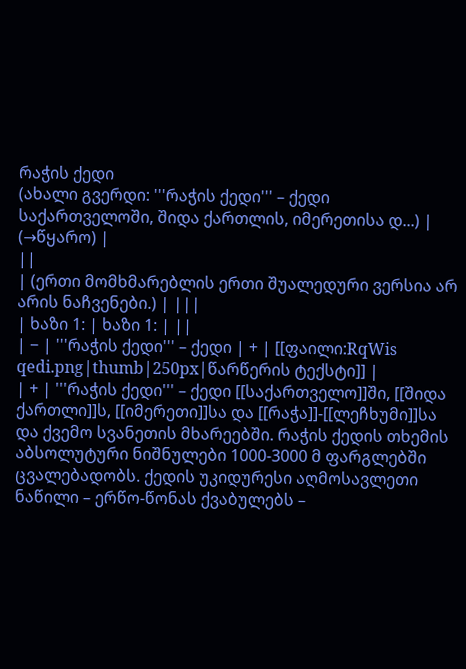რაჭის ქედი
(ახალი გვერდი: '''რაჭის ქედი''' – ქედი საქართველოში, შიდა ქართლის, იმერეთისა დ...) |
(→წყარო) |
||
| (ერთი მომხმარებლის ერთი შუალედური ვერსია არ არის ნაჩვენები.) | |||
| ხაზი 1: | ხაზი 1: | ||
| − | '''რაჭის ქედი''' – ქედი | + | [[ფაილი:RqWis qedi.png|thumb|250px|წარწერის ტექსტი]] |
| + | '''რაჭის ქედი''' – ქედი [[საქართველო]]ში, [[შიდა ქართლი]]ს, [[იმერეთი]]სა და [[რაჭა]]-[[ლეჩხუმი]]სა და ქვემო სვანეთის მხარეებში. რაჭის ქედის თხემის აბსოლუტური ნიშნულები 1000-3000 მ ფარგლებში ცვალებადობს. ქედის უკიდურესი აღმოსავლეთი ნაწილი – ერწო-წონას ქვაბულებს –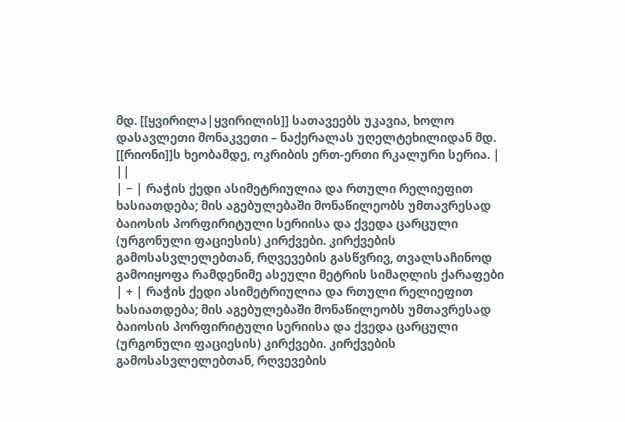მდ. [[ყვირილა|ყვირილის]] სათავეებს უკავია, ხოლო დასავლეთი მონაკვეთი – ნაქერალას უღელტეხილიდან მდ. [[რიონი]]ს ხეობამდე, ოკრიბის ერთ-ერთი რკალური სერია. | ||
| − | რაჭის ქედი ასიმეტრიულია და რთული რელიეფით ხასიათდება; მის აგებულებაში მონაწილეობს უმთავრესად ბაიოსის პორფირიტული სერიისა და ქვედა ცარცული (ურგონული ფაციესის) კირქვები. კირქვების გამოსასვლელებთან, რღვევების გასწვრივ, თვალსაჩინოდ გამოიყოფა რამდენიმე ასეული მეტრის სიმაღლის ქარაფები | + | რაჭის ქედი ასიმეტრიულია და რთული რელიეფით ხასიათდება; მის აგებულებაში მონაწილეობს უმთავრესად ბაიოსის პორფირიტული სერიისა და ქვედა ცარცული (ურგონული ფაციესის) კირქვები. კირქვების გამოსასვლელებთან, რღვევების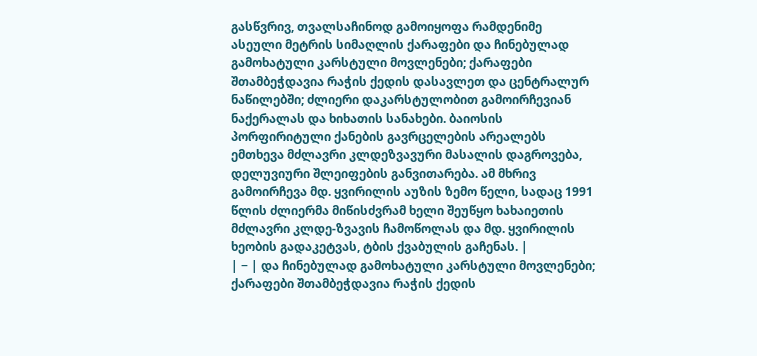გასწვრივ, თვალსაჩინოდ გამოიყოფა რამდენიმე ასეული მეტრის სიმაღლის ქარაფები და ჩინებულად გამოხატული კარსტული მოვლენები; ქარაფები შთამბეჭდავია რაჭის ქედის დასავლეთ და ცენტრალურ ნაწილებში; ძლიერი დაკარსტულობით გამოირჩევიან ნაქერალას და ხიხათის სანახები. ბაიოსის პორფირიტული ქანების გავრცელების არეალებს ემთხევა მძლავრი კლდეზვავური მასალის დაგროვება, დელუვიური შლეიფების განვითარება. ამ მხრივ გამოირჩევა მდ. ყვირილის აუზის ზემო წელი, სადაც 1991 წლის ძლიერმა მიწისძვრამ ხელი შეუწყო ხახაიეთის მძლავრი კლდე-ზვავის ჩამოწოლას და მდ. ყვირილის ხეობის გადაკეტვას, ტბის ქვაბულის გაჩენას. |
| − | და ჩინებულად გამოხატული კარსტული მოვლენები; ქარაფები შთამბეჭდავია რაჭის ქედის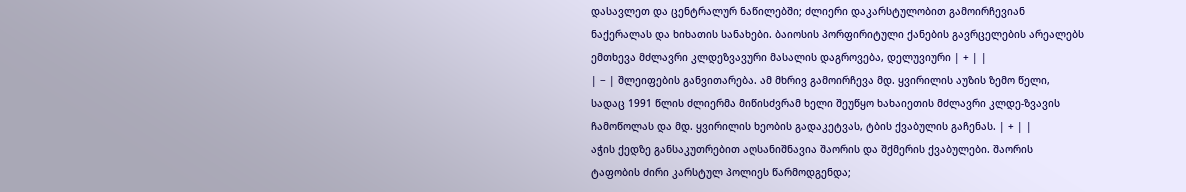დასავლეთ და ცენტრალურ ნაწილებში; ძლიერი დაკარსტულობით გამოირჩევიან ნაქერალას და ხიხათის სანახები. ბაიოსის პორფირიტული ქანების გავრცელების არეალებს ემთხევა მძლავრი კლდეზვავური მასალის დაგროვება, დელუვიური | + | |
| − | შლეიფების განვითარება. ამ მხრივ გამოირჩევა მდ. ყვირილის აუზის ზემო წელი, სადაც 1991 წლის ძლიერმა მიწისძვრამ ხელი შეუწყო ხახაიეთის მძლავრი კლდე-ზვავის ჩამოწოლას და მდ. ყვირილის ხეობის გადაკეტვას, ტბის ქვაბულის გაჩენას. | + | |
აჭის ქედზე განსაკუთრებით აღსანიშნავია შაორის და შქმერის ქვაბულები. შაორის ტაფობის ძირი კარსტულ პოლიეს წარმოდგენდა;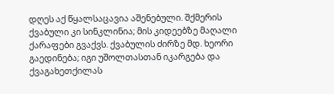დღეს აქ წყალსაცავია აშენებული. შქმერის ქვაბული კი სინკლინია; მის კიდეებზე მაღალი ქარაფები გვაქვს. ქვაბულის ძირზე მდ. ხეორი გაედინება; იგი უშოლთასთან იკარგება და ქვაგახეთქილას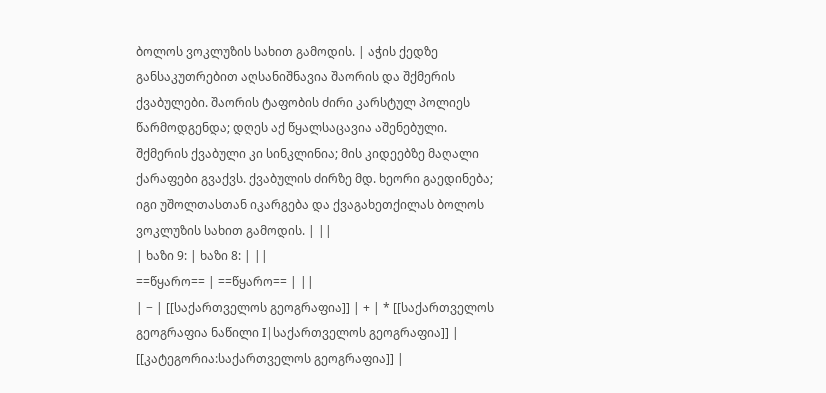ბოლოს ვოკლუზის სახით გამოდის. | აჭის ქედზე განსაკუთრებით აღსანიშნავია შაორის და შქმერის ქვაბულები. შაორის ტაფობის ძირი კარსტულ პოლიეს წარმოდგენდა; დღეს აქ წყალსაცავია აშენებული. შქმერის ქვაბული კი სინკლინია; მის კიდეებზე მაღალი ქარაფები გვაქვს. ქვაბულის ძირზე მდ. ხეორი გაედინება; იგი უშოლთასთან იკარგება და ქვაგახეთქილას ბოლოს ვოკლუზის სახით გამოდის. | ||
| ხაზი 9: | ხაზი 8: | ||
==წყარო== | ==წყარო== | ||
| − | [[საქართველოს გეოგრაფია]] | + | * [[საქართველოს გეოგრაფია ნაწილი I|საქართველოს გეოგრაფია]] |
[[კატეგორია:საქართველოს გეოგრაფია]] |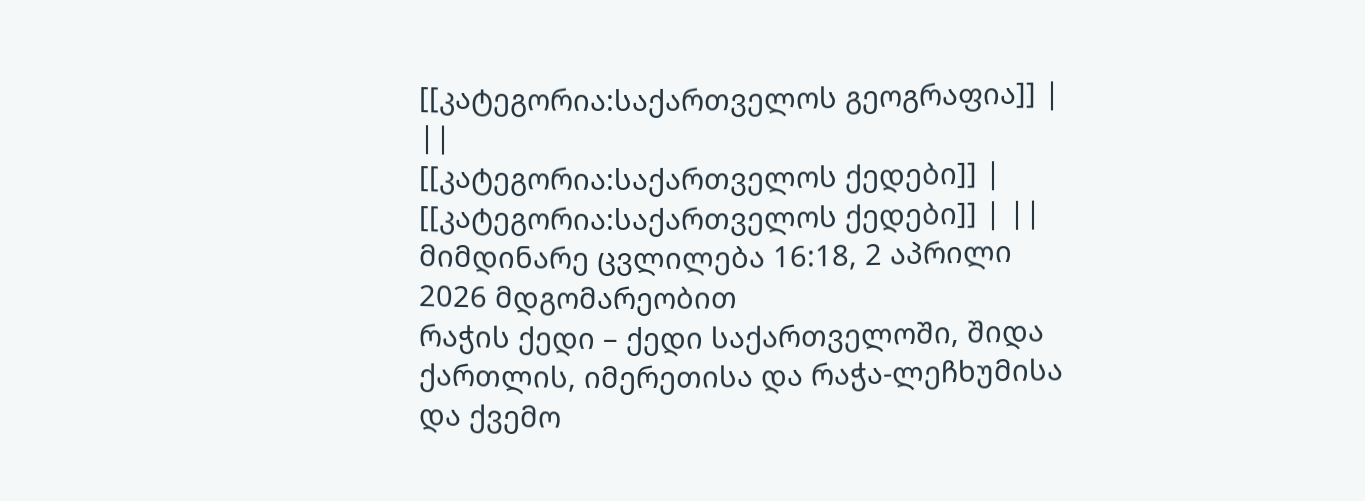[[კატეგორია:საქართველოს გეოგრაფია]] | ||
[[კატეგორია:საქართველოს ქედები]] | [[კატეგორია:საქართველოს ქედები]] | ||
მიმდინარე ცვლილება 16:18, 2 აპრილი 2026 მდგომარეობით
რაჭის ქედი – ქედი საქართველოში, შიდა ქართლის, იმერეთისა და რაჭა-ლეჩხუმისა და ქვემო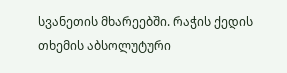სვანეთის მხარეებში. რაჭის ქედის თხემის აბსოლუტური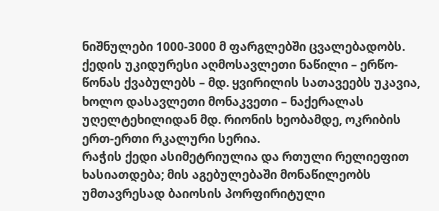ნიშნულები 1000-3000 მ ფარგლებში ცვალებადობს. ქედის უკიდურესი აღმოსავლეთი ნაწილი – ერწო-წონას ქვაბულებს – მდ. ყვირილის სათავეებს უკავია, ხოლო დასავლეთი მონაკვეთი – ნაქერალას უღელტეხილიდან მდ. რიონის ხეობამდე, ოკრიბის ერთ-ერთი რკალური სერია.
რაჭის ქედი ასიმეტრიულია და რთული რელიეფით ხასიათდება; მის აგებულებაში მონაწილეობს უმთავრესად ბაიოსის პორფირიტული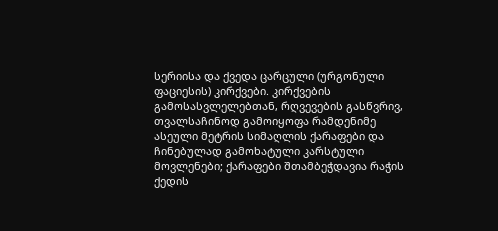სერიისა და ქვედა ცარცული (ურგონული ფაციესის) კირქვები. კირქვების გამოსასვლელებთან, რღვევების გასწვრივ, თვალსაჩინოდ გამოიყოფა რამდენიმე ასეული მეტრის სიმაღლის ქარაფები და ჩინებულად გამოხატული კარსტული მოვლენები; ქარაფები შთამბეჭდავია რაჭის ქედის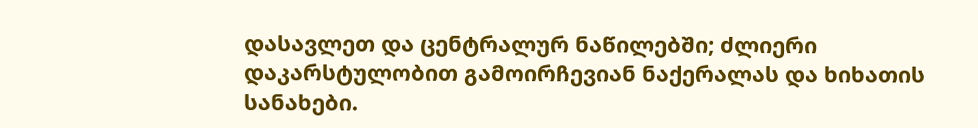დასავლეთ და ცენტრალურ ნაწილებში; ძლიერი დაკარსტულობით გამოირჩევიან ნაქერალას და ხიხათის სანახები.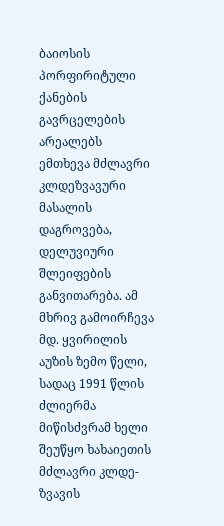ბაიოსის პორფირიტული ქანების გავრცელების არეალებს ემთხევა მძლავრი კლდეზვავური მასალის დაგროვება, დელუვიური შლეიფების განვითარება. ამ მხრივ გამოირჩევა მდ. ყვირილის აუზის ზემო წელი, სადაც 1991 წლის ძლიერმა მიწისძვრამ ხელი შეუწყო ხახაიეთის მძლავრი კლდე-ზვავის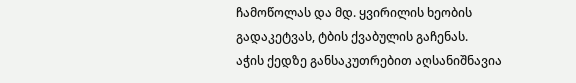ჩამოწოლას და მდ. ყვირილის ხეობის გადაკეტვას, ტბის ქვაბულის გაჩენას.
აჭის ქედზე განსაკუთრებით აღსანიშნავია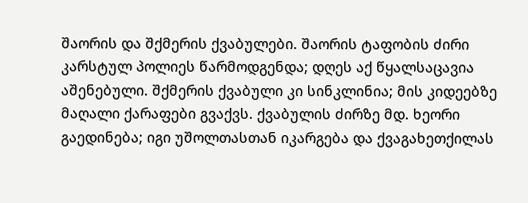შაორის და შქმერის ქვაბულები. შაორის ტაფობის ძირი კარსტულ პოლიეს წარმოდგენდა; დღეს აქ წყალსაცავია აშენებული. შქმერის ქვაბული კი სინკლინია; მის კიდეებზე მაღალი ქარაფები გვაქვს. ქვაბულის ძირზე მდ. ხეორი გაედინება; იგი უშოლთასთან იკარგება და ქვაგახეთქილას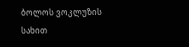ბოლოს ვოკლუზის სახით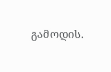გამოდის.